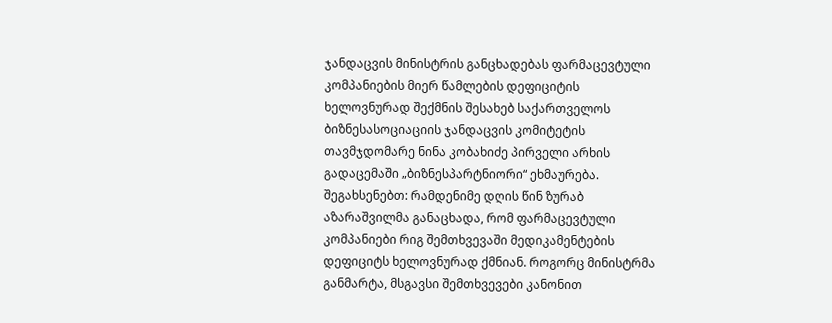ჯანდაცვის მინისტრის განცხადებას ფარმაცევტული კომპანიების მიერ წამლების დეფიციტის ხელოვნურად შექმნის შესახებ საქართველოს ბიზნესასოციაციის ჯანდაცვის კომიტეტის თავმჯდომარე ნინა კობახიძე პირველი არხის გადაცემაში „ბიზნესპარტნიორი“ ეხმაურება.
შეგახსენებთ: რამდენიმე დღის წინ ზურაბ აზარაშვილმა განაცხადა, რომ ფარმაცევტული კომპანიები რიგ შემთხვევაში მედიკამენტების დეფიციტს ხელოვნურად ქმნიან. როგორც მინისტრმა განმარტა, მსგავსი შემთხვევები კანონით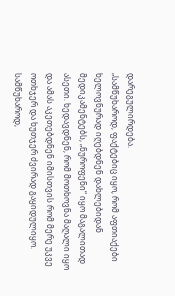დარეგულირდება.
„სამწუხაროდ, ფაქტებიც იყო, რომ აფთიაქები ხელოვნურად იღებდნენ დახლებიდან მედიკამენტებს, „ნუროფენი“ იყო მაგალითად ასეთი. ხედავდნენ, რომ მოთხოვნა მაღალი იყო და ამას აკეთებდნენ იმისთვის რომ მერე უკვე ოთხჯერ და ხუთჯერ ძვირად გაყიდულიყო. სამწუხაროდ,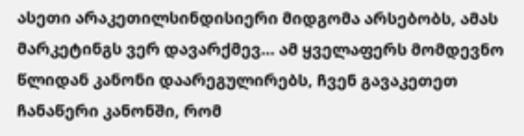ასეთი არაკეთილსინდისიერი მიდგომა არსებობს, ამას მარკეტინგს ვერ დავარქმევ… ამ ყველაფერს მომდევნო წლიდან კანონი დაარეგულირებს, ჩვენ გავაკეთეთ ჩანაწერი კანონში, რომ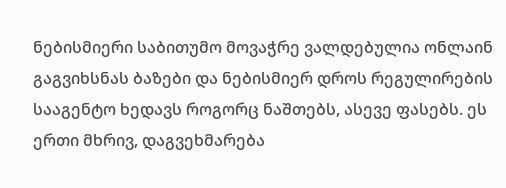ნებისმიერი საბითუმო მოვაჭრე ვალდებულია ონლაინ გაგვიხსნას ბაზები და ნებისმიერ დროს რეგულირების სააგენტო ხედავს როგორც ნაშთებს, ასევე ფასებს. ეს ერთი მხრივ, დაგვეხმარება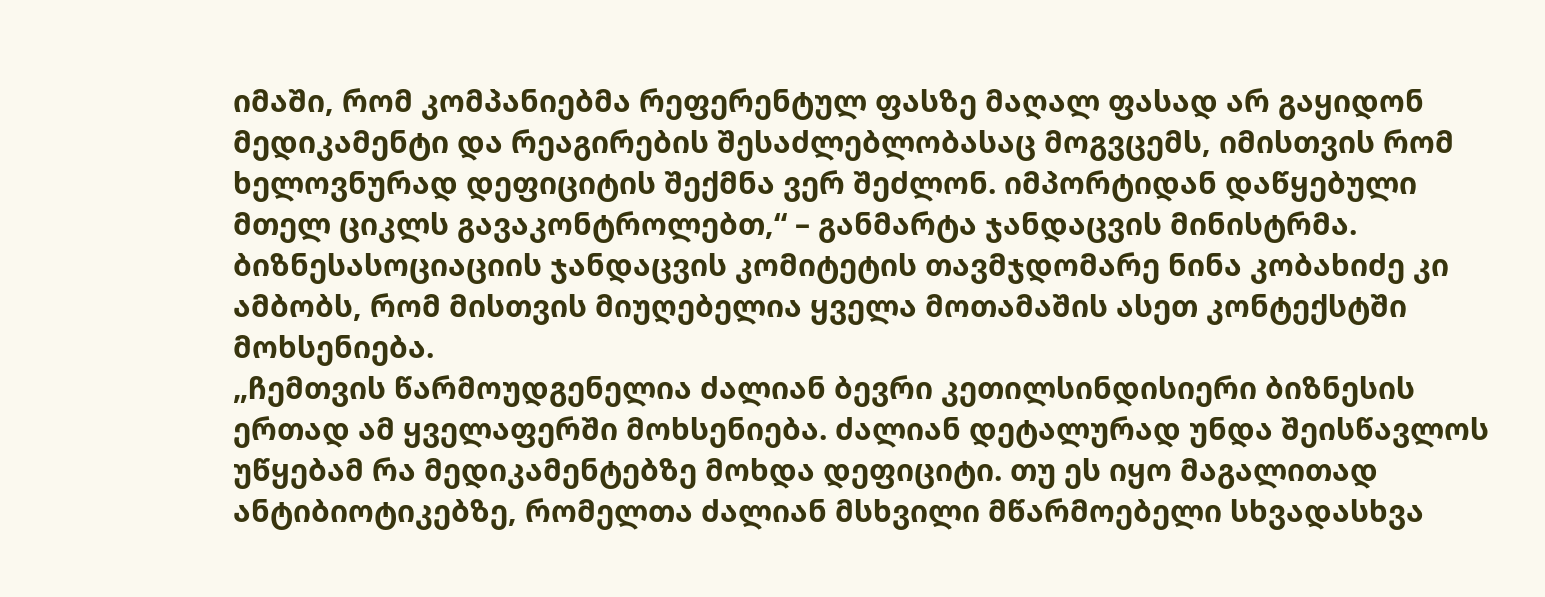იმაში, რომ კომპანიებმა რეფერენტულ ფასზე მაღალ ფასად არ გაყიდონ მედიკამენტი და რეაგირების შესაძლებლობასაც მოგვცემს, იმისთვის რომ ხელოვნურად დეფიციტის შექმნა ვერ შეძლონ. იმპორტიდან დაწყებული მთელ ციკლს გავაკონტროლებთ,“ – განმარტა ჯანდაცვის მინისტრმა.
ბიზნესასოციაციის ჯანდაცვის კომიტეტის თავმჯდომარე ნინა კობახიძე კი ამბობს, რომ მისთვის მიუღებელია ყველა მოთამაშის ასეთ კონტექსტში მოხსენიება.
„ჩემთვის წარმოუდგენელია ძალიან ბევრი კეთილსინდისიერი ბიზნესის ერთად ამ ყველაფერში მოხსენიება. ძალიან დეტალურად უნდა შეისწავლოს უწყებამ რა მედიკამენტებზე მოხდა დეფიციტი. თუ ეს იყო მაგალითად ანტიბიოტიკებზე, რომელთა ძალიან მსხვილი მწარმოებელი სხვადასხვა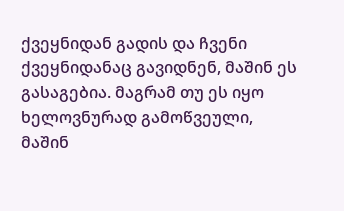ქვეყნიდან გადის და ჩვენი ქვეყნიდანაც გავიდნენ, მაშინ ეს გასაგებია. მაგრამ თუ ეს იყო ხელოვნურად გამოწვეული, მაშინ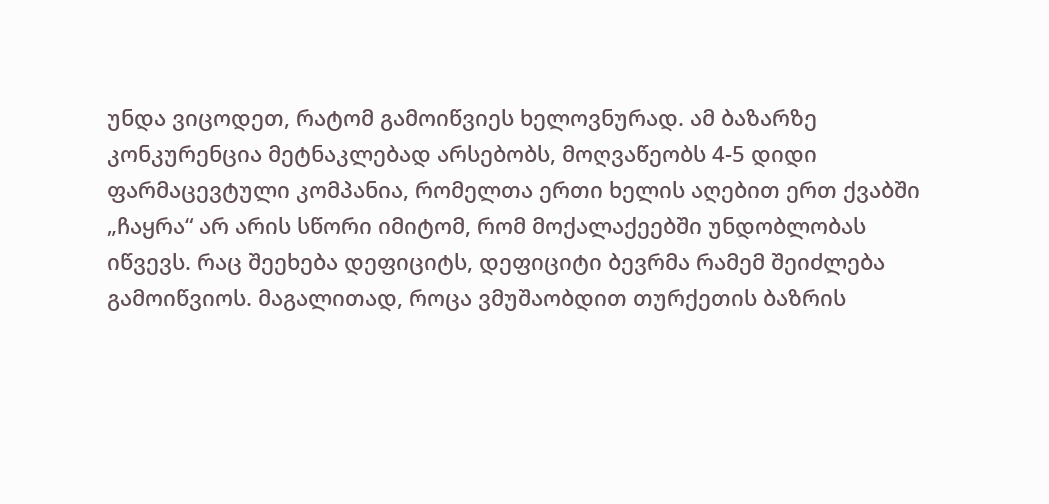უნდა ვიცოდეთ, რატომ გამოიწვიეს ხელოვნურად. ამ ბაზარზე კონკურენცია მეტნაკლებად არსებობს, მოღვაწეობს 4-5 დიდი ფარმაცევტული კომპანია, რომელთა ერთი ხელის აღებით ერთ ქვაბში „ჩაყრა“ არ არის სწორი იმიტომ, რომ მოქალაქეებში უნდობლობას იწვევს. რაც შეეხება დეფიციტს, დეფიციტი ბევრმა რამემ შეიძლება გამოიწვიოს. მაგალითად, როცა ვმუშაობდით თურქეთის ბაზრის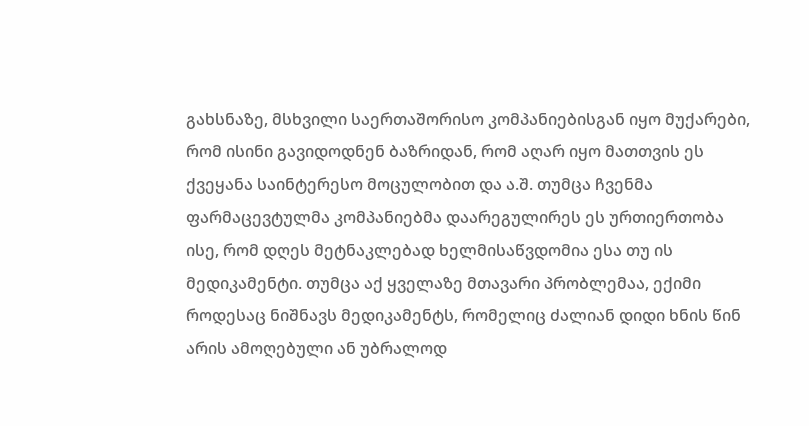გახსნაზე, მსხვილი საერთაშორისო კომპანიებისგან იყო მუქარები, რომ ისინი გავიდოდნენ ბაზრიდან, რომ აღარ იყო მათთვის ეს ქვეყანა საინტერესო მოცულობით და ა.შ. თუმცა ჩვენმა ფარმაცევტულმა კომპანიებმა დაარეგულირეს ეს ურთიერთობა ისე, რომ დღეს მეტნაკლებად ხელმისაწვდომია ესა თუ ის მედიკამენტი. თუმცა აქ ყველაზე მთავარი პრობლემაა, ექიმი როდესაც ნიშნავს მედიკამენტს, რომელიც ძალიან დიდი ხნის წინ არის ამოღებული ან უბრალოდ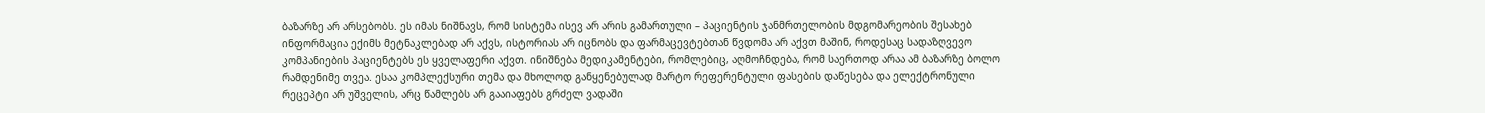ბაზარზე არ არსებობს. ეს იმას ნიშნავს, რომ სისტემა ისევ არ არის გამართული – პაციენტის ჯანმრთელობის მდგომარეობის შესახებ ინფორმაცია ექიმს მეტნაკლებად არ აქვს, ისტორიას არ იცნობს და ფარმაცევტებთან წვდომა არ აქვთ მაშინ, როდესაც სადაზღვევო კომპანიების პაციენტებს ეს ყველაფერი აქვთ. ინიშნება მედიკამენტები, რომლებიც, აღმოჩნდება, რომ საერთოდ არაა ამ ბაზარზე ბოლო რამდენიმე თვეა. ესაა კომპლექსური თემა და მხოლოდ განყენებულად მარტო რეფერენტული ფასების დაწესება და ელექტრონული რეცეპტი არ უშველის, არც წამლებს არ გააიაფებს გრძელ ვადაში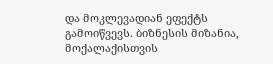და მოკლევადიან ეფექტს გამოიწვევს. ბიზნესის მიზანია, მოქალაქისთვის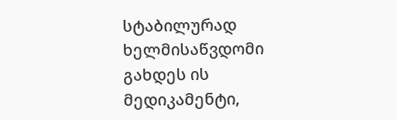სტაბილურად ხელმისაწვდომი გახდეს ის მედიკამენტი,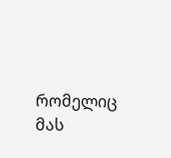რომელიც მას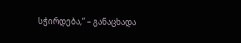სჭირდება,“ – განაცხადა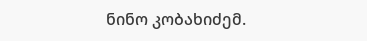ნინო კობახიძემ.